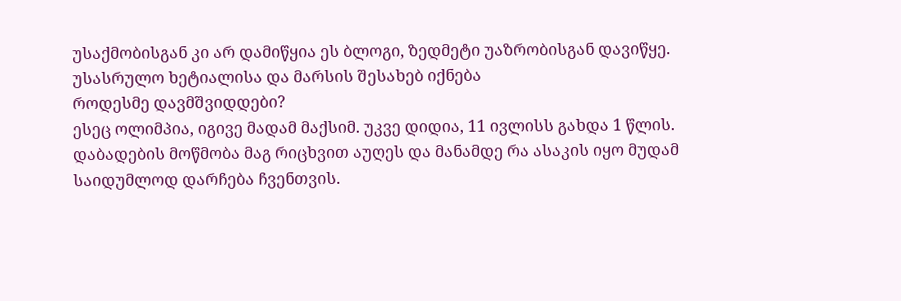უსაქმობისგან კი არ დამიწყია ეს ბლოგი, ზედმეტი უაზრობისგან დავიწყე.
უსასრულო ხეტიალისა და მარსის შესახებ იქნება
როდესმე დავმშვიდდები?
ესეც ოლიმპია, იგივე მადამ მაქსიმ. უკვე დიდია, 11 ივლისს გახდა 1 წლის. დაბადების მოწმობა მაგ რიცხვით აუღეს და მანამდე რა ასაკის იყო მუდამ საიდუმლოდ დარჩება ჩვენთვის.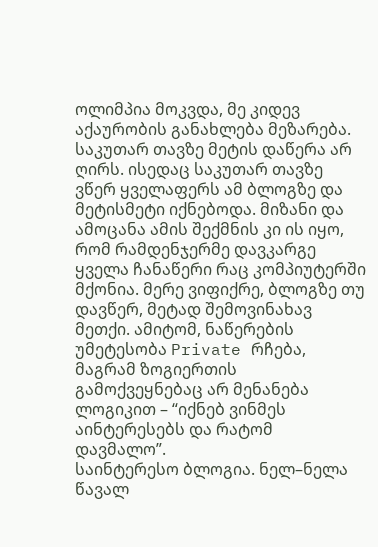ოლიმპია მოკვდა, მე კიდევ აქაურობის განახლება მეზარება.
საკუთარ თავზე მეტის დაწერა არ ღირს. ისედაც საკუთარ თავზე ვწერ ყველაფერს ამ ბლოგზე და მეტისმეტი იქნებოდა. მიზანი და ამოცანა ამის შექმნის კი ის იყო, რომ რამდენჯერმე დავკარგე ყველა ჩანაწერი რაც კომპიუტერში მქონია. მერე ვიფიქრე, ბლოგზე თუ დავწერ, მეტად შემოვინახავ მეთქი. ამიტომ, ნაწერების უმეტესობა Private რჩება, მაგრამ ზოგიერთის გამოქვეყნებაც არ მენანება ლოგიკით – “იქნებ ვინმეს აინტერესებს და რატომ დავმალო”.
საინტერესო ბლოგია. ნელ–ნელა წავალ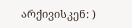არქივისკენ: )